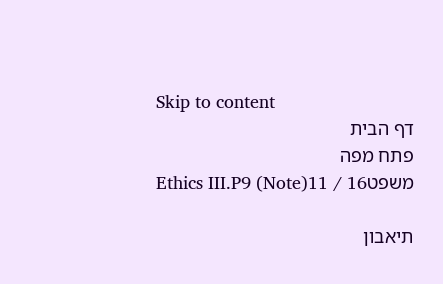Skip to content
דף הבית
פתח מפה
משפטEthics III.P9 (Note)11 / 16

תיאבון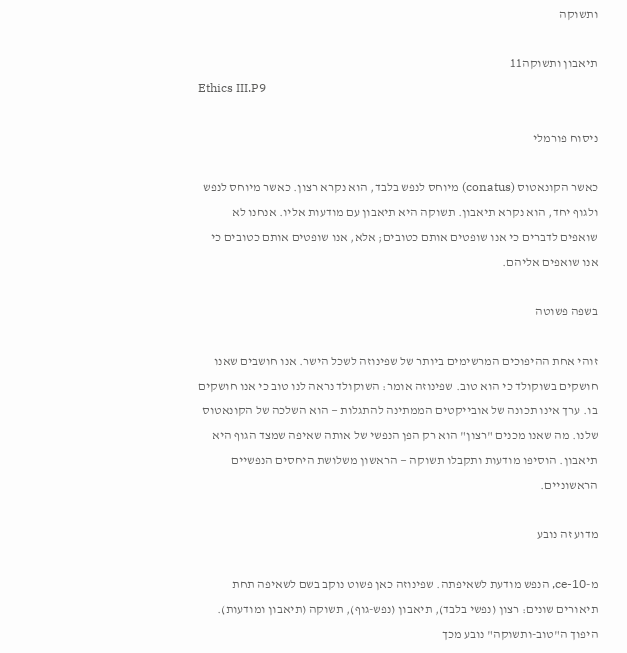ותשוקה

תיאבון ותשוקה11
Ethics III.P9

ניסוח פורמלי

כאשר הקונאטוס (conatus) מיוחס לנפש בלבד, הוא נקרא רצון. כאשר מיוחס לנפש ולגוף יחד, הוא נקרא תיאבון. תשוקה היא תיאבון עם מודעות אליו. אנחנו לא שואפים לדברים כי אנו שופטים אותם כטובים; אלא, אנו שופטים אותם כטובים כי אנו שואפים אליהם.

בשפה פשוטה

זוהי אחת ההיפוכים המרשימים ביותר של שפינוזה לשכל הישר. אנו חושבים שאנו חושקים בשוקולד כי הוא טוב. שפינוזה אומר: השוקולד נראה לנו טוב כי אנו חושקים בו. ערך אינו תכונה של אובייקטים הממתינה להתגלות — הוא השלכה של הקונאטוס שלנו. מה שאנו מכנים "רצון" הוא רק הפן הנפשי של אותה שאיפה שמצד הגוף היא תיאבון. הוסיפו מודעות ותקבלו תשוקה — הראשון משלושת היחסים הנפשיים הראשוניים.

מדוע זה נובע

מ-ce-10, הנפש מודעת לשאיפתה. שפינוזה כאן פשוט נוקב בשם לשאיפה תחת תיאורים שונים: רצון (נפשי בלבד), תיאבון (נפש-גוף), תשוקה (תיאבון ומודעות). היפוך ה"טוב-ותשוקה" נובע מכך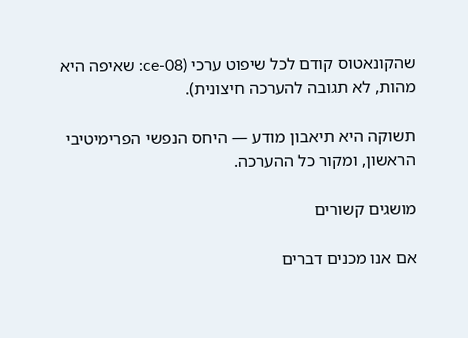שהקונאטוס קודם לכל שיפוט ערכי (ce-08: שאיפה היא מהות, לא תגובה להערכה חיצונית).

תשוקה היא תיאבון מודע — היחס הנפשי הפרימיטיבי הראשון, ומקור כל ההערכה.

מושגים קשורים

אם אנו מכנים דברים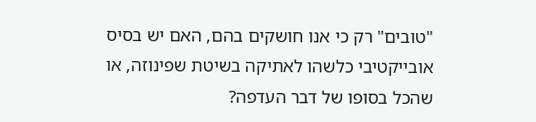"טובים" רק כי אנו חושקים בהם, האם יש בסיס אובייקטיבי כלשהו לאתיקה בשיטת שפינוזה, או שהכל בסופו של דבר העדפה?